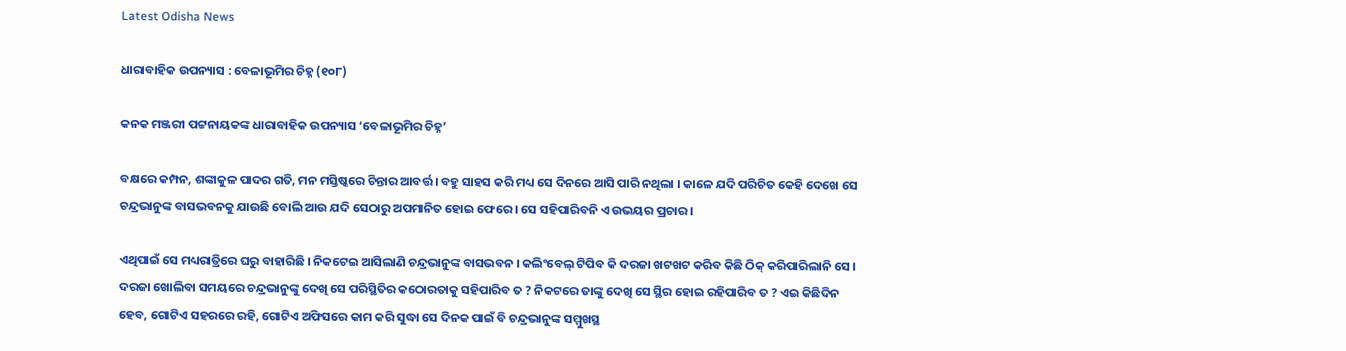Latest Odisha News

ଧାରାବାହିକ ଉପନ୍ୟାସ : ବେଳାଭୂମିର ଚିହ୍ନ (୧୦୮)

କନକ ମଞ୍ଜରୀ ପଟ୍ଟନାୟକଙ୍କ ଧାରାବାହିକ ଉପନ୍ୟାସ ‘ବେଳାଭୂମିର ଚିହ୍ନ’

ବକ୍ଷରେ କମ୍ପନ, ଶଙ୍କାକୁଳ ପାଦର ଗତି, ମନ ମସ୍ତିଷ୍କରେ ଚିନ୍ତାର ଆବର୍ତ୍ତ । ବହୁ ସାହସ କରି ମଧ୍ୟ ସେ ଦିନରେ ଆସି ପାରି ନଥିଲା । କାଳେ ଯଦି ପରିଚିତ କେହି ଦେଖେ ସେ ଚନ୍ଦ୍ରଭାନୁଙ୍କ ବାସଭବନକୁ ଯାଉଛି ବୋଲି ଆଉ ଯଦି ସେଠାରୁ ଅପମାନିତ ହୋଇ ଫେରେ । ସେ ସହିପାରିବନି ଏ ଉଭୟର ପ୍ରଚାର ।

ଏଥିପାଇଁ ସେ ମଧ୍ୟରାତ୍ରିରେ ଘରୁ ବାହାରିଛି । ନିକଟେଇ ଆସିଲାଣି ଚନ୍ଦ୍ରଭାନୁଙ୍କ ବାସଭବନ । କଲିଂବେଲ୍ ଟିପିବ କି ଦରଜା ଖଟଖଟ କରିବ କିଛି ଠିକ୍ କରିପାରିଲାନି ସେ । ଦରଜା ଖୋଲିବା ସମୟରେ ଚନ୍ଦ୍ରଭାନୁଙ୍କୁ ଦେଖି ସେ ପରିସ୍ଥିତିର କଠୋରତାକୁ ସହିପାରିବ ତ ? ନିକଟରେ ତାଙ୍କୁ ଦେଖି ସେ ସ୍ଥିର ହୋଇ ରହିପାରିବ ତ ? ଏଇ କିଛିଦିନ ହେବ, ଗୋଟିଏ ସହରରେ ରହି, ଗୋଟିଏ ଅଫିସରେ କାମ କରି ସୁଦ୍ଧା ସେ ଦିନକ ପାଇଁ ବି ଚନ୍ଦ୍ରଭାନୁଙ୍କ ସମ୍ମୁଖସ୍ଥ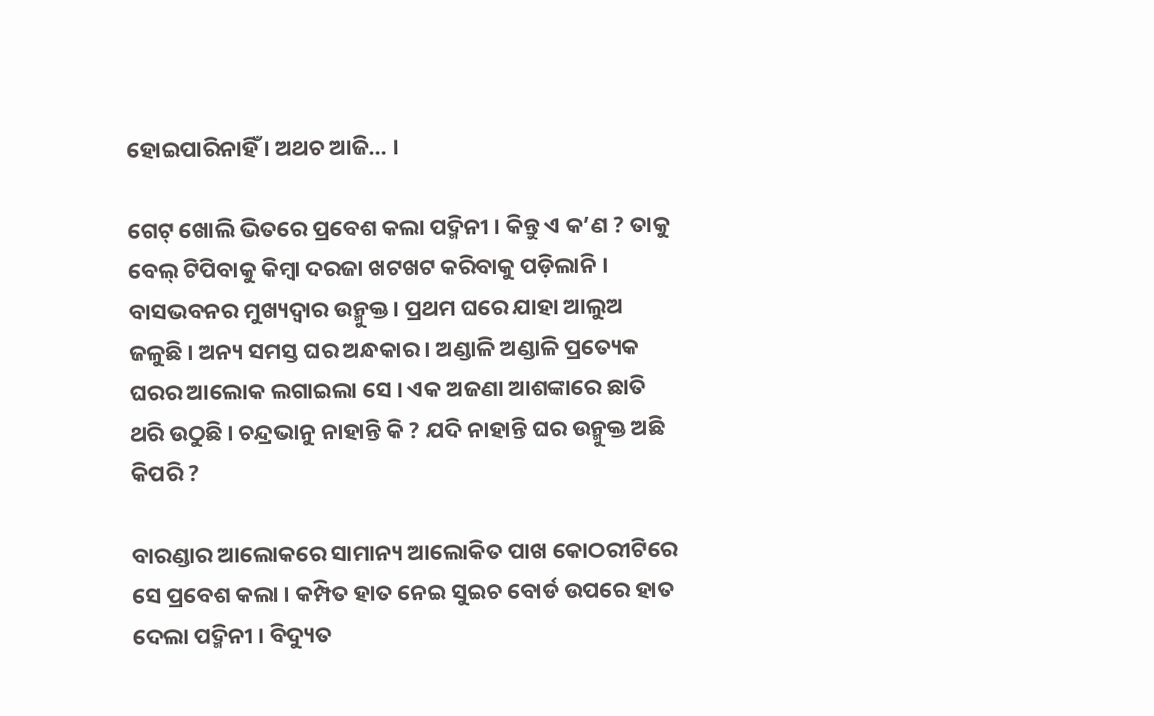ହୋଇପାରିନାହିଁ । ଅଥଚ ଆଜି… ।

ଗେଟ୍ ଖୋଲି ଭିତରେ ପ୍ରବେଶ କଲା ପଦ୍ମିନୀ । କିନ୍ତୁ ଏ କ’ଣ ? ତାକୁ ବେଲ୍ ଟିପିବାକୁ କିମ୍ବା ଦରଜା ଖଟଖଟ କରିବାକୁ ପଡ଼ିଲାନି । ବାସଭବନର ମୁଖ୍ୟଦ୍ୱାର ଉନ୍ମୁକ୍ତ । ପ୍ରଥମ ଘରେ ଯାହା ଆଲୁଅ ଜଳୁଛି । ଅନ୍ୟ ସମସ୍ତ ଘର ଅନ୍ଧକାର । ଅଣ୍ଡାଳି ଅଣ୍ଡାଳି ପ୍ରତ୍ୟେକ ଘରର ଆଲୋକ ଲଗାଇଲା ସେ । ଏକ ଅଜଣା ଆଶଙ୍କାରେ ଛାତି ଥରି ଉଠୁଛି । ଚନ୍ଦ୍ରଭାନୁ ନାହାନ୍ତି କି ? ଯଦି ନାହାନ୍ତି ଘର ଉନ୍ମୁକ୍ତ ଅଛି କିପରି ?

ବାରଣ୍ଡାର ଆଲୋକରେ ସାମାନ୍ୟ ଆଲୋକିତ ପାଖ କୋଠରୀଟିରେ ସେ ପ୍ରବେଶ କଲା । କମ୍ପିତ ହାତ ନେଇ ସୁଇଚ ବୋର୍ଡ ଉପରେ ହାତ ଦେଲା ପଦ୍ମିନୀ । ବିଦ୍ୟୁତ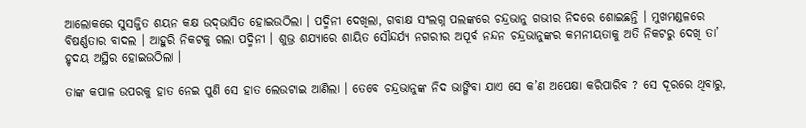ଆଲୋକରେ ସୁସଜ୍ଜିତ ଶୟନ କକ୍ଷ ଉଦ୍‌ଭାସିତ ହୋଇଉଠିଲା । ପଦ୍ମିନୀ ଦେଖିଲା, ଗବାକ୍ଷ ସଂଲଗ୍ନ ପଲଙ୍କରେ ଚନ୍ଦ୍ରଭାନୁ ଗଭୀର ନିଦରେ ଶୋଇଛନ୍ତି । ମୁଖମଣ୍ଡଳରେ ବିଷର୍ଣ୍ଣତାର ବାଦଲ । ଆହୁରି ନିକଟକୁ ଗଲା ପଦ୍ମିନୀ । ଶୁଭ୍ର ଶଯ୍ୟାରେ ଶାୟିତ ସୌନ୍ଦର୍ଯ୍ୟ ନଗରୀର ଅପୂର୍ବ ନନ୍ଦନ ଚନ୍ଦ୍ରଭାନୁଙ୍କର କମନୀୟତାକୁ ଅତି ନିକଟରୁ ଦେଖି ତା’ ହୃଦୟ ଅସ୍ଥିର ହୋଇଉଠିଲା ।

ତାଙ୍କ କପାଳ ଉପରକୁ ହାତ ନେଇ ପୁଣି ସେ ହାତ ଲେଉଟାଇ ଆଣିଲା । ତେବେ ଚନ୍ଦ୍ରଭାନୁଙ୍କ ନିଦ ଭାଙ୍ଗିବା ଯାଏ ସେ କ’ଣ ଅପେକ୍ଷା କରିପାରିବ ? ସେ ଦୂରରେ ଥିବାରୁ,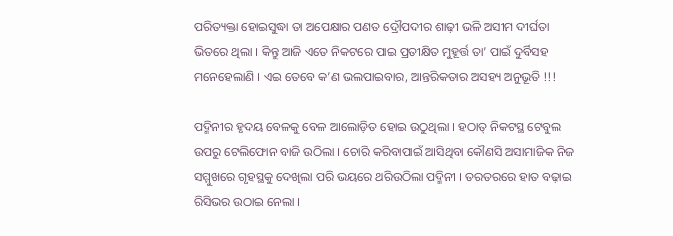ପରିତ୍ୟକ୍ତା ହୋଇସୁଦ୍ଧା ତା ଅପେକ୍ଷାର ପଣତ ଦ୍ରୌପଦୀର ଶାଢ଼ୀ ଭଳି ଅସୀମ ଦୀର୍ଘତା ଭିତରେ ଥିଲା । କିନ୍ତୁ ଆଜି ଏତେ ନିକଟରେ ପାଇ ପ୍ରତୀକ୍ଷିତ ମୁହୂର୍ତ୍ତ ତା’ ପାଇଁ ଦୁର୍ବିସହ ମନେହେଲାଣି । ଏଇ ତେବେ କ’ଣ ଭଲପାଇବାର, ଆନ୍ତରିକତାର ଅସହ୍ୟ ଅନୁଭୂତି !!!

ପଦ୍ମିନୀର ହୃଦୟ ବେଳକୁ ବେଳ ଆଲୋଡ଼ିତ ହୋଇ ଉଠୁଥିଲା । ହଠାତ୍ ନିକଟସ୍ଥ ଟେବୁଲ ଉପରୁ ଟେଲିଫୋନ ବାଜି ଉଠିଲା । ଚୋରି କରିବାପାଇଁ ଆସିଥିବା କୌଣସି ଅସାମାଜିକ ନିଜ ସମ୍ମୁଖରେ ଗୃହସ୍ଥକୁ ଦେଖିଲା ପରି ଭୟରେ ଥରିଉଠିଲା ପଦ୍ମିନୀ । ତରତରରେ ହାତ ବଢ଼ାଇ ରିସିଭର ଉଠାଇ ନେଲା ।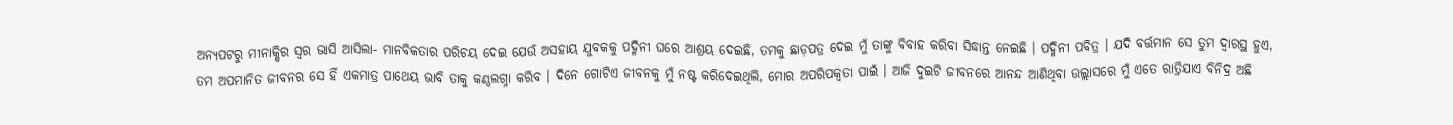ଅନ୍ୟପଟରୁ ମୀନାକ୍ଷିର ସ୍ୱର ଭାସି ଆସିଲା- ମାନବିକତାର ପରିଚୟ ଦେଇ ଯେଉଁ ଅସହାୟ ଯୁବକକୁ ପଦ୍ମିନୀ ଘରେ ଆଶ୍ରୟ ଦେଇଛି, ତମକୁ ଛାଡ଼ପତ୍ର ଦେଇ ମୁଁ ତାଙ୍କୁ ବିବାହ କରିବା ସିଦ୍ଧାନ୍ତ ନେଇଛି । ପଦ୍ମିନୀ ପବିତ୍ର । ଯଦି ବର୍ତ୍ତମାନ ସେ ତୁମ ଦ୍ୱାରସ୍ଥ ହୁଏ, ତମ ଅପମାନିତ ଜୀବନର ସେ ହିଁ ଏକମାତ୍ର ପାଥେୟ ଭାବି ତାକୁ କଣ୍ଠଲଗ୍ନା କରିବ । ଦିନେ ଗୋଟିଏ ଜୀବନକୁ ମୁଁ ନଷ୍ଟ କରିଦେଇଥିଲି, ମୋର ଅପରିପକ୍ୱତା ପାଇଁ । ଆଜି ଦୁଇଟି ଜୀବନରେ ଆନନ୍ଦ ଆଣିଥିବା ଉଲ୍ଲାସରେ ମୁଁ ଏତେ ରାତ୍ରିଯାଏ ବିନିଦ୍ର ଅଛି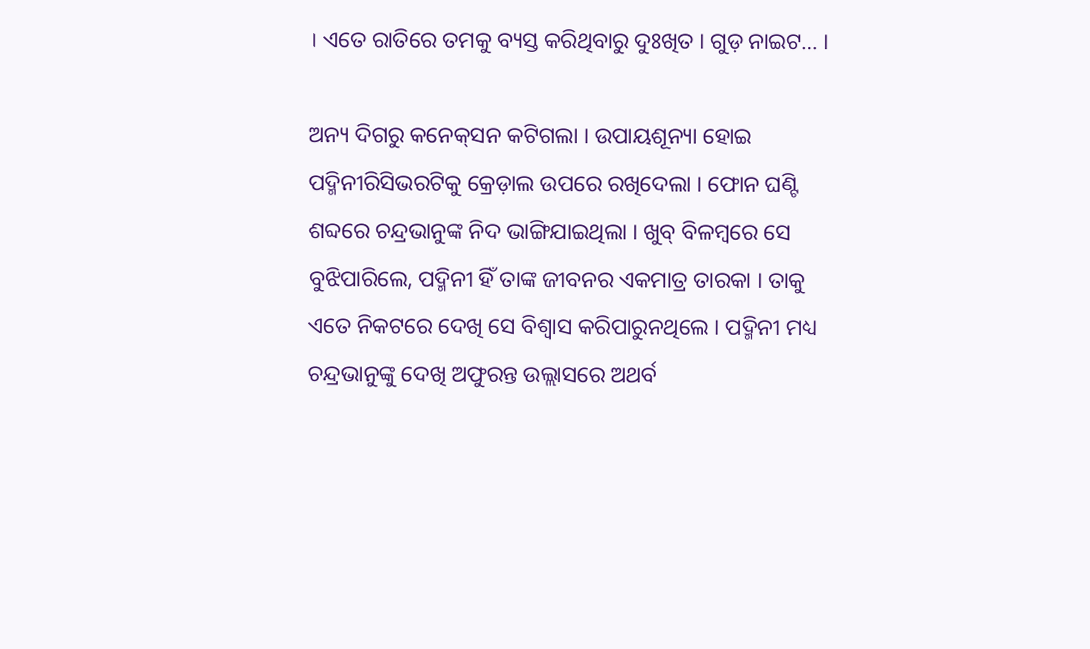। ଏତେ ରାତିରେ ତମକୁ ବ୍ୟସ୍ତ କରିଥିବାରୁ ଦୁଃଖିତ । ଗୁଡ଼ ନାଇଟ… ।

ଅନ୍ୟ ଦିଗରୁ କନେକ୍‌ସନ କଟିଗଲା । ଉପାୟଶୂନ୍ୟା ହୋଇ ପଦ୍ମିନୀରିସିଭରଟିକୁ କ୍ରେଡ଼ାଲ ଉପରେ ରଖିଦେଲା । ଫୋନ ଘଣ୍ଟି ଶବ୍ଦରେ ଚନ୍ଦ୍ରଭାନୁଙ୍କ ନିଦ ଭାଙ୍ଗିଯାଇଥିଲା । ଖୁବ୍ ବିଳମ୍ବରେ ସେ ବୁଝିପାରିଲେ, ପଦ୍ମିନୀ ହିଁ ତାଙ୍କ ଜୀବନର ଏକମାତ୍ର ତାରକା । ତାକୁ ଏତେ ନିକଟରେ ଦେଖି ସେ ବିଶ୍ୱାସ କରିପାରୁନଥିଲେ । ପଦ୍ମିନୀ ମଧ୍ୟ ଚନ୍ଦ୍ରଭାନୁଙ୍କୁ ଦେଖି ଅଫୁରନ୍ତ ଉଲ୍ଲାସରେ ଅଥର୍ବ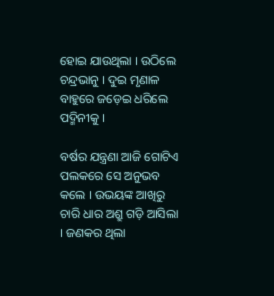ହୋଇ ଯାଉଥିଲା । ଉଠିଲେ ଚନ୍ଦ୍ରଭାନୁ । ଦୁଇ ମୃଣାଳ ବାହୁରେ ଜଡ଼େଇ ଧରିଲେ ପଦ୍ମିନୀକୁ ।

ବର୍ଷର ଯନ୍ତ୍ରଣା ଆଜି ଗୋଟିଏ ପଲକରେ ସେ ଅନୁଭବ କଲେ । ଉଭୟଙ୍କ ଆଖିରୁ ଚାରି ଧାର ଅଶ୍ରୁ ଗଡ଼ି ଆସିଲା । ଜଣକର ଥିଲା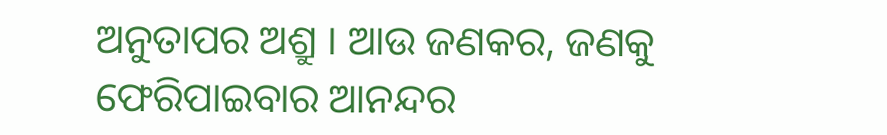ଅନୁତାପର ଅଶ୍ରୁ । ଆଉ ଜଣକର, ଜଣକୁ ଫେରିପାଇବାର ଆନନ୍ଦର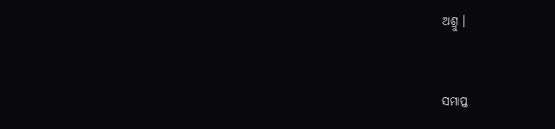ଅଶ୍ରୁ ।



ସମାପ୍ତ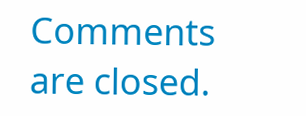Comments are closed.